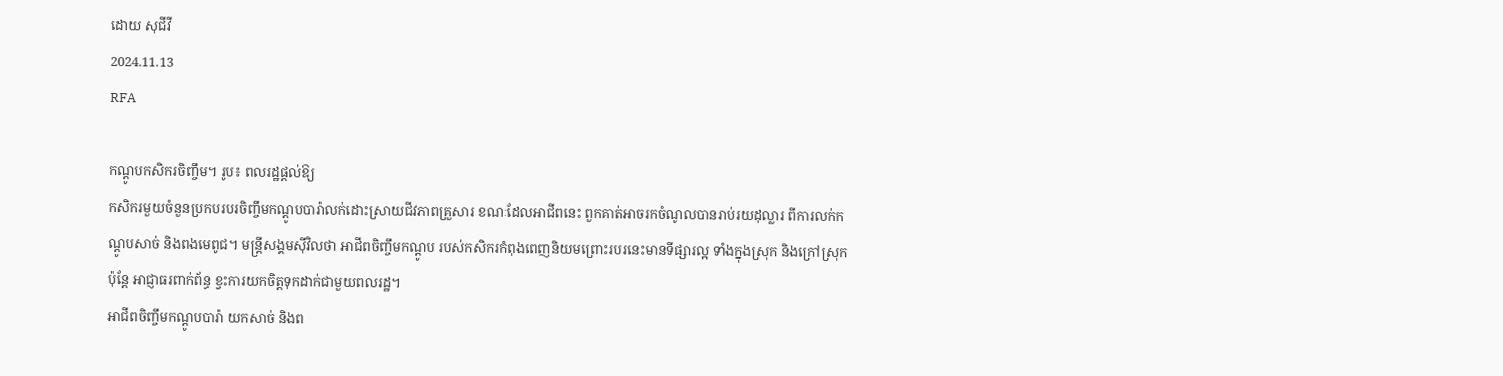ដោយ សុជីវី
2024.11.13
RFA

កណ្ដូបកសិករចិញ្ចឹម។ រូប៖ ពលរដ្ឋផ្ដល់ឱ្យ
កសិករមួយចំនួនប្រកបរបរចិញ្ចឹមកណ្ដូបបារ៉ាលក់ដោះស្រាយជីវភាពគ្រួសារ ខណៈដែលអាជីពនេះ ពួកគាត់អាចរកចំណូលបានរាប់រយដុល្លារ ពីការលក់កណ្ដូបសាច់ និងពងមេពូជ។ មន្ត្រីសង្គមស៊ីវិលថា អាជីពចិញ្ចឹមកណ្ដូប របស់កសិករកំពុងពេញនិយមព្រោះរបរនេះមានទីផ្សារល្អ ទាំងក្នុងស្រុក និងក្រៅស្រុក ប៉ុន្តែ អាជ្ញាធរពាក់ព័ន្ធ ខ្វះការយកចិត្តទុកដាក់ជាមួយពលរដ្ឋ។
អាជីពចិញ្ចឹមកណ្ដូបបារ៉ា យកសាច់ និងព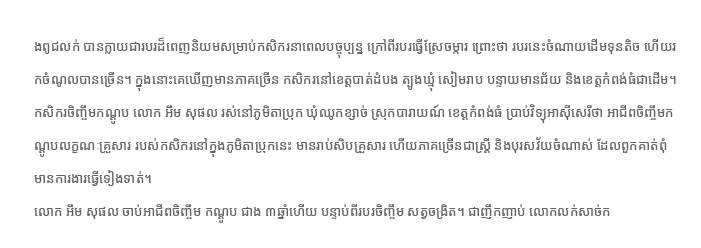ងពូជលក់ បានក្លាយជារបរដ៏ពេញនិយមសម្រាប់កសិករនាពេលបច្ចុប្បន្ន ក្រៅពីរបរធ្វើស្រែចម្ការ ព្រោះថា របរនេះចំណាយដើមទុនតិច ហើយរកចំណូលបានច្រើន។ ក្នុងនោះគេឃើញមានភាគច្រើន កសិករនៅខេត្តបាត់ដំបង ត្បូងឃ្មុំ សៀមរាប បន្ទាយមានជ័យ និងខេត្តកំពង់ធំជាដើម។
កសិករចិញ្ចឹមកណ្ដូប លោក អឹម សុផល រស់នៅភូមិតាប្រុក ឃុំឈូកខ្សាច់ ស្រុកបារាយណ៍ ខេត្តកំពង់ធំ ប្រាប់វិទ្យុអាស៊ីសេរីថា អាជីពចិញ្ចឹមកណ្ដូបលក្ខណៈគ្រួសារ របស់កសិករនៅក្នុងភូមិតាប្រុកនេះ មានរាប់សិបគ្រួសារ ហើយភាគច្រើនជាស្ត្រី និងបុរសវ័យចំណាស់ ដែលពួកគាត់ពុំមានការងារធ្វើទៀងទាត់។
លោក អឹម សុផល ចាប់អាជីពចិញ្ចឹម កណ្ដូប ជាង ៣ឆ្នាំហើយ បន្ទាប់ពីរបរចិញ្ចឹម សត្វចង្រិត។ ជាញឹកញាប់ លោកលក់សាច់ក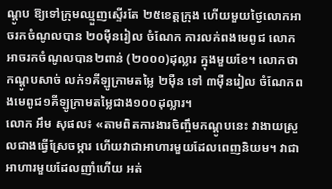ណ្ដូប ឱ្យទៅក្រុមឈ្មួញស្ទើរតែ ២៥ខេត្តក្រុង ហើយមួយថ្ងៃលោកអាចរកចំណូលបាន ២០ម៉ឺនរៀល ចំណែក ការលក់ពងមេពូជ លោកអាចរកចំណូលបាន២ពាន់ (២០០០)ដុល្លារ ក្នុងមួយខែ។ លោកថា កណ្ដូបសាច់ លក់១គីឡូក្រាមតម្លៃ ២ម៉ឺន ទៅ ៣ម៉ឺនរៀល ចំណែកពងមេពូជ១គីឡូក្រាមតម្លៃជាង១០០ដុល្លារ។
លោក អឹម សុផល៖ «តាមពិតការងារចិញ្ចឹមកណ្ដូបនេះ វាងាយស្រួលជាងធ្វើស្រែចម្ការ ហើយវាជាអាហារមួយដែលពេញនិយម។ វាជាអាហារមួយដែលញាំហើយ អត់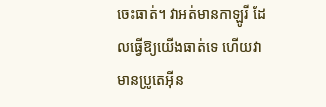ចេះធាត់។ វាអត់មានកាឡូរី ដែលធ្វើឱ្យយើងធាត់ទេ ហើយវាមានប្រូតេអ៊ីន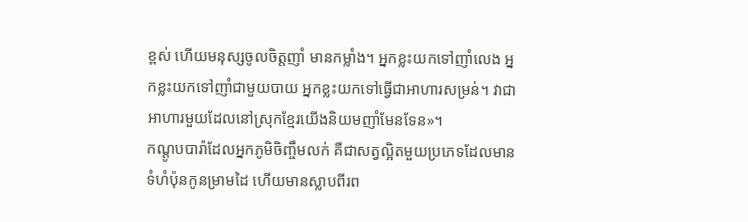ខ្ពស់ ហើយមនុស្សចូលចិត្តញាំ មានកម្លាំង។ អ្នកខ្លះយកទៅញាំលេង អ្នកខ្លះយកទៅញាំជាមួយបាយ អ្នកខ្លះយកទៅធ្វើជាអាហារសម្រន់។ វាជាអាហារមួយដែលនៅស្រុកខ្មែរយើងនិយមញាំមែនទែន»។
កណ្ដូបបារ៉ាដែលអ្នកភូមិចិញ្ចឹមលក់ គឺជាសត្វល្អិតមួយប្រភេទដែលមានទំហំប៉ុនកូនម្រាមដៃ ហើយមានស្លាបពីរព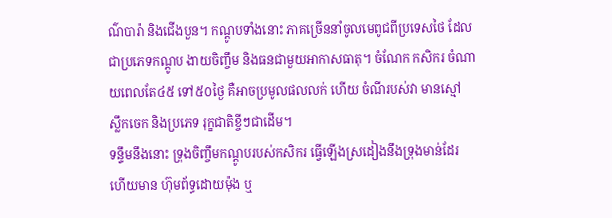ណ៌បារ៉ា និងជើងបួន។ កណ្ដូបទាំងនោះ ភាគច្រើននាំចូលមេពូជពីប្រទេសថៃ ដែលជាប្រភេទកណ្ដូប ងាយចិញ្ចឹម និងធនជាមួយអាកាសធាតុ។ ចំណែក កសិករ ចំណាយពេលតែ៤៥ ទៅ៥០ថ្ងៃ គឺអាចប្រមូលផលលក់ ហើយ ចំណីរបស់វា មានស្មៅ ស្លឹកចេក និងប្រភេទ រុក្ខជាតិខ្ចីៗជាដើម។
ទន្ទឹមនឹងនោះ ទ្រុងចិញ្ចឹមកណ្ដូបរបស់កសិករ ធ្វើឡើងស្រដៀងនឹងទ្រុងមាន់ដែរ ហើយមាន ហ៊ុមព័ទ្ធដោយម៉ុង ឬ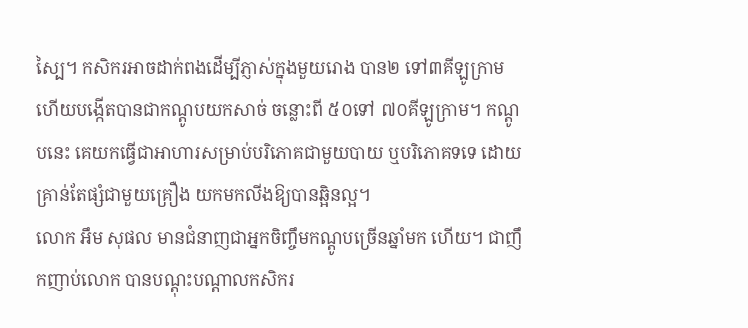ស្បៃ។ កសិករអាចដាក់ពងដើម្បីភ្ញាស់ក្នុងមួយរោង បាន២ ទៅ៣គីឡូក្រាម ហើយបង្កើតបានជាកណ្ដូបយកសាច់ ចន្លោះពី ៥០ទៅ ៧០គីឡូក្រាម។ កណ្ដូបនេះ គេយកធ្វើជាអាហារសម្រាប់បរិភោគជាមួយបាយ ឬបរិភោគទទេ ដោយគ្រាន់តែផ្សំជាមួយគ្រឿង យកមកលីងឱ្យបានឆ្អិនល្អ។
លោក អឹម សុផល មានជំនាញជាអ្នកចិញ្ចឹមកណ្ដូបច្រើនឆ្នាំមក ហើយ។ ជាញឹកញាប់លោក បានបណ្ដុះបណ្ដាលកសិករ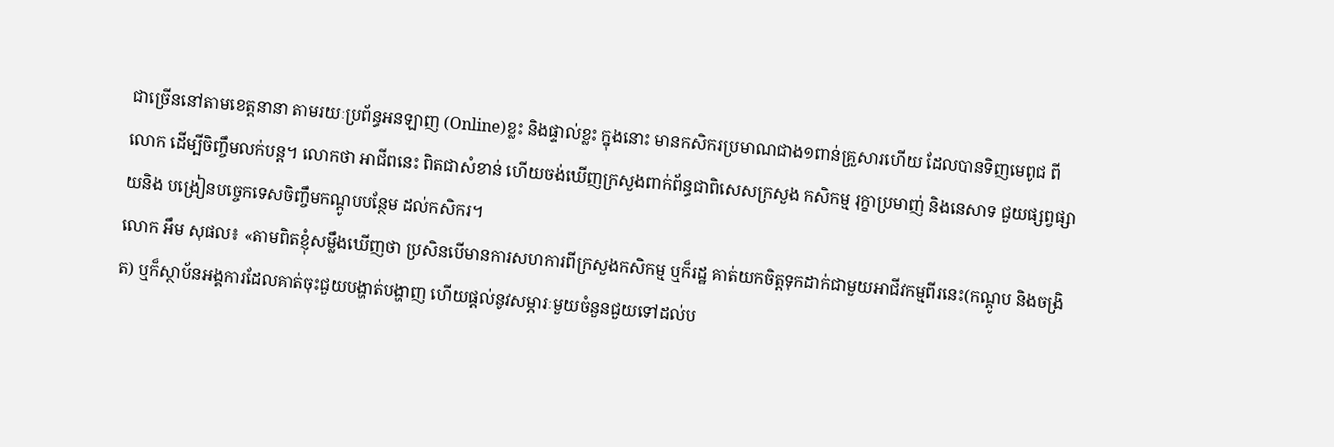ជាច្រើននៅតាមខេត្តនានា តាមរយៈប្រព័ន្ធអនឡាញ (Online)ខ្លះ និងផ្ទាល់ខ្លះ ក្នុងនោះ មានកសិករប្រមាណជាង១ពាន់គ្រួសារហើយ ដែលបានទិញមេពូជ ពីលោក ដើម្បីចិញ្ចឹមលក់បន្ត។ លោកថា អាជីពនេះ ពិតជាសំខាន់ ហើយចង់ឃើញក្រសួងពាក់ព័ន្ធជាពិសេសក្រសួង កសិកម្ម រុក្ខាប្រមាញ់ និងនេសាទ ជួយផ្សព្វផ្សាយនិង បង្រៀនបច្ចេកទេសចិញ្ចឹមកណ្ដូបបន្ថែម ដល់កសិករ។
លោក អឹម សុផល៖ «តាមពិតខ្ញុំសម្លឹងឃើញថា ប្រសិនបើមានការសហការពីក្រសួងកសិកម្ម ឬក៏រដ្ឋ គាត់យកចិត្តទុកដាក់ជាមួយអាជីវកម្មពីរនេះ(កណ្ដូប និងចង្រិត) ឬក៏ស្ថាប័នអង្គការដែលគាត់ចុះជួយបង្ហាត់បង្ហាញ ហើយផ្ដល់នូវសម្ភារៈមួយចំនួនជួយទៅដល់ប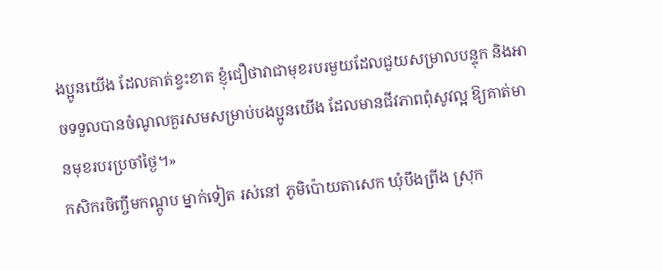ងប្អូនយើង ដែលគាត់ខ្វះខាត ខ្ញុំជឿថាវាជាមុខរបរមួយដែលជួយសម្រាលបន្ទុក និងអាចទទួលបានចំណូលគួរសមសម្រាប់បងប្អូនយើង ដែលមានជីវភាពពុំសូវល្អ ឱ្យគាត់មានមុខរបរប្រចាំថ្ងៃ។»
កសិករចិញ្ចឹមកណ្ដូប ម្នាក់ទៀត រស់នៅ ភូមិប៉ោយតាសេក ឃុំបឹងព្រីង ស្រុក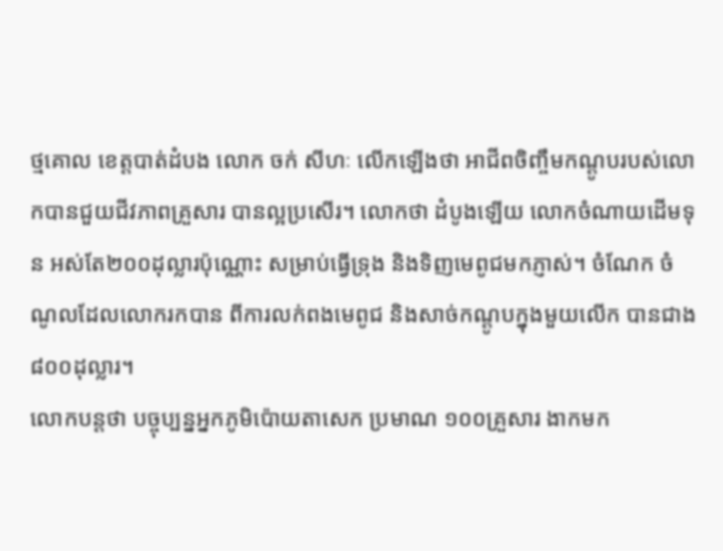ថ្មគោល ខេត្តបាត់ដំបង លោក ចក់ សីហៈ លើកឡើងថា អាជីពចិញ្ចឹមកណ្ដូបរបស់លោកបានជួយជីវភាពគ្រួសារ បានល្អប្រសើរ។ លោកថា ដំបូងឡើយ លោកចំណាយដើមទុន អស់តែ២០០ដុល្លារប៉ុណ្ណោះ សម្រាប់ធ្វើទ្រុង និងទិញមេពូជមកភ្ញាស់។ ចំណែក ចំណូលដែលលោករកបាន ពីការលក់ពងមេពូជ និងសាច់កណ្ដូបក្នុងមួយលើក បានជាង៨០០ដុល្លារ។
លោកបន្តថា បច្ចុប្បន្នអ្នកភូមិប៉ោយតាសេក ប្រមាណ ១០០គ្រួសារ ងាកមក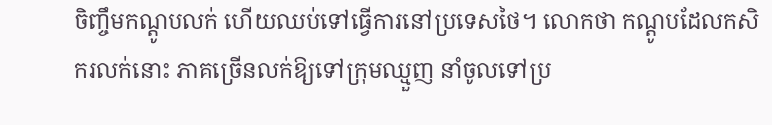ចិញ្ចឹមកណ្ដូបលក់ ហើយឈប់ទៅធ្វើការនៅប្រទេសថៃ។ លោកថា កណ្ដូបដែលកសិករលក់នោះ ភាគច្រើនលក់ឱ្យទៅក្រុមឈ្មួញ នាំចូលទៅប្រ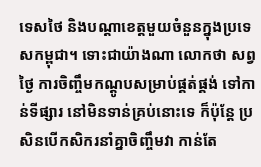ទេសថៃ និងបណ្ដាខេត្តមួយចំនួនក្នុងប្រទេសកម្ពុជា។ ទោះជាយ៉ាងណា លោកថា សព្វថ្ងៃ ការចិញ្ចឹមកណ្ដូបសម្រាប់ផ្គត់ផ្គង់ ទៅកាន់ទីផ្សារ នៅមិនទាន់គ្រប់នោះទេ ក៏ប៉ុន្តែ ប្រសិនបើកសិករនាំគ្នាចិញ្ចឹមវា កាន់តែ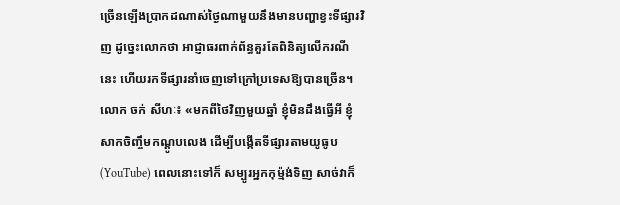ច្រើនឡើងប្រាកដណាស់ថ្ងៃណាមួយនឹងមានបញ្ហាខ្វះទីផ្សារវិញ ដូច្នេះលោកថា អាជ្ញាធរពាក់ព័ន្ធគួរតែពិនិត្យលើករណីនេះ ហើយរកទីផ្សារនាំចេញទៅក្រៅប្រទេសឱ្យបានច្រើន។
លោក ចក់ សីហៈ៖ «មកពីថៃវិញមួយឆ្នាំ ខ្ញុំមិនដឹងធ្វើអី ខ្ញុំសាកចិញ្ចឹមកណ្ដូបលេង ដើម្បីបង្កើតទីផ្សារតាមយូធូប(YouTube) ពេលនោះទៅក៏ សម្បូរអ្នកកុម្ម៉ង់ទិញ សាច់វាក៏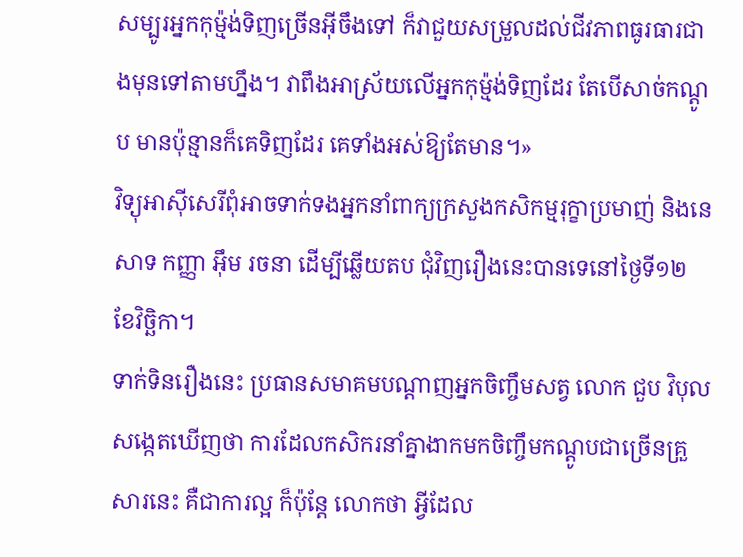សម្បូរអ្នកកុម្ម៉ង់ទិញច្រើនអ៊ីចឹងទៅ ក៏វាជួយសម្រួលដល់ជីវភាពធូរធារជាងមុនទៅតាមហ្នឹង។ វាពឹងអាស្រ័យលើអ្នកកុម្ម៉ង់ទិញដែរ តែបើសាច់កណ្ដូប មានប៉ុន្មានក៏គេទិញដែរ គេទាំងអស់ឱ្យតែមាន។»
វិទ្យុអាស៊ីសេរីពុំអាចទាក់ទងអ្នកនាំពាក្យក្រសួងកសិកម្មរុក្ខាប្រមាញ់ និងនេសាទ កញ្ញា អ៊ឹម រចនា ដើម្បីឆ្លើយតប ជុំវិញរឿងនេះបានទេនៅថ្ងៃទី១២ ខែវិច្ឆិកា។
ទាក់ទិនរឿងនេះ ប្រធានសមាគមបណ្ដាញអ្នកចិញ្ចឹមសត្វ លោក ជួប វិបុល សង្កេតឃើញថា ការដែលកសិករនាំគ្នាងាកមកចិញ្ចឹមកណ្ដូបជាច្រើនគ្រួសារនេះ គឺជាការល្អ ក៏ប៉ុន្តែ លោកថា អ្វីដែល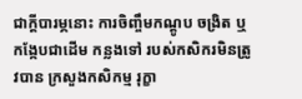ជាក្ដីបារម្ភនោះ ការចិញ្ចឹមកណ្ដូប ចង្រិត ឬកង្កែបជាដើម កន្លងទៅ របស់កសិករមិនត្រូវបាន ក្រសួងកសិកម្ម រុក្ខា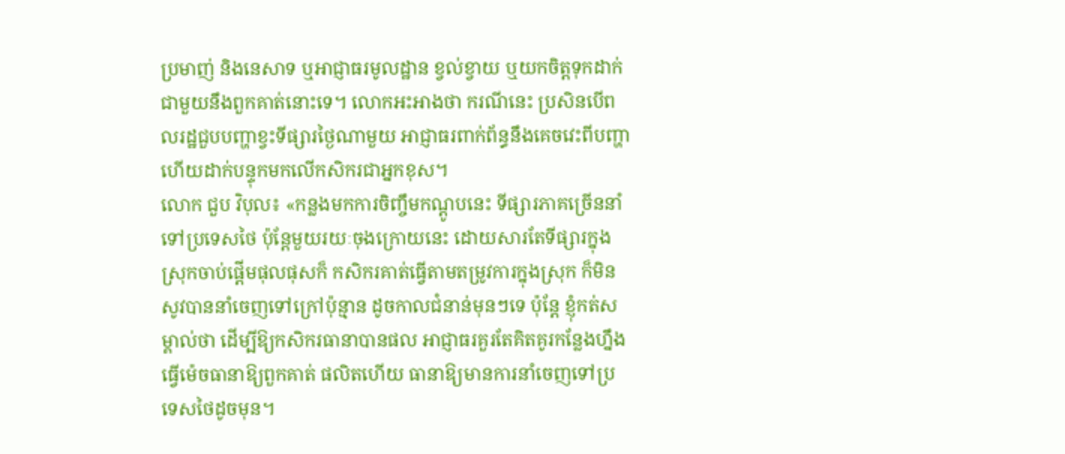ប្រមាញ់ និងនេសាទ ឬអាជ្ញាធរមូលដ្ឋាន ខ្វល់ខ្វាយ ឬយកចិត្តទុកដាក់ជាមួយនឹងពួកគាត់នោះទេ។ លោកអះអាងថា ករណីនេះ ប្រសិនបើពលរដ្ឋជួបបញ្ហាខ្វះទីផ្សារថ្ងៃណាមួយ អាជ្ញាធរពាក់ព័ន្ធនឹងគេចវេះពីបញ្ហា ហើយដាក់បន្ទុកមកលើកសិករជាអ្នកខុស។
លោក ជួប វិបុល៖ «កន្លងមកការចិញ្ចឹមកណ្ដូបនេះ ទីផ្សារភាគច្រើននាំទៅប្រទេសថៃ ប៉ុន្តែមួយរយៈចុងក្រោយនេះ ដោយសារតែទីផ្សារក្នុងស្រុកចាប់ផ្ដើមផុលផុសក៏ កសិករគាត់ធ្វើតាមតម្រូវការក្នុងស្រុក ក៏មិនសូវបាននាំចេញទៅក្រៅប៉ុន្មាន ដូចកាលជំនាន់មុនៗទេ ប៉ុន្តែ ខ្ញុំកត់សម្គាល់ថា ដើម្បីឱ្យកសិករធានាបានផល អាជ្ញាធរគួរតែគិតគូរកន្លែងហ្នឹង ធ្វើម៉េចធានាឱ្យពួកគាត់ ផលិតហើយ ធានាឱ្យមានការនាំចេញទៅប្រទេសថៃដូចមុន។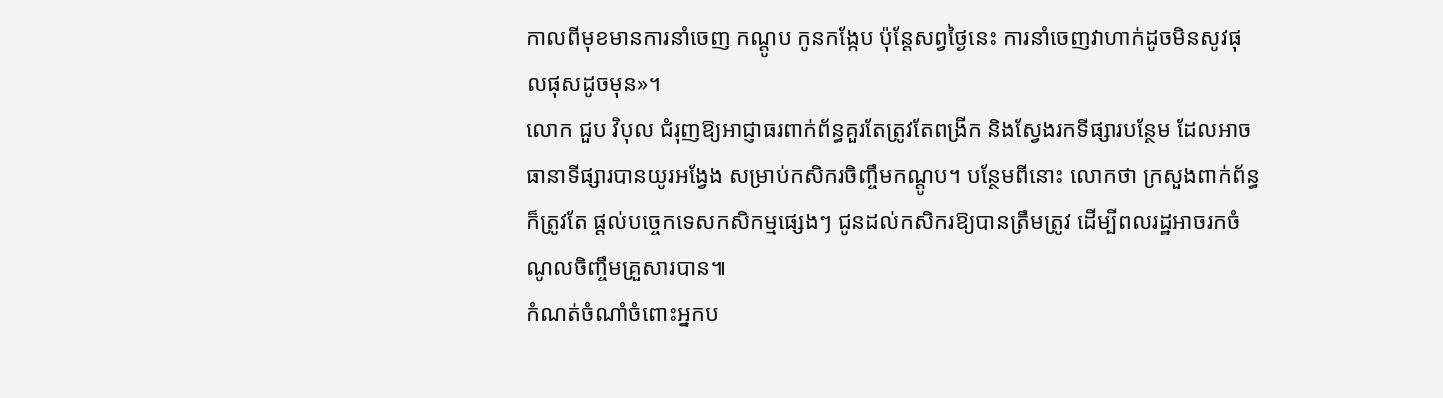កាលពីមុខមានការនាំចេញ កណ្ដូប កូនកង្កែប ប៉ុន្តែសព្វថ្ងៃនេះ ការនាំចេញវាហាក់ដូចមិនសូវផុលផុសដូចមុន»។
លោក ជួប វិបុល ជំរុញឱ្យអាជ្ញាធរពាក់ព័ន្ធគួរតែត្រូវតែពង្រីក និងស្វែងរកទីផ្សារបន្ថែម ដែលអាចធានាទីផ្សារបានយូរអង្វែង សម្រាប់កសិករចិញ្ចឹមកណ្ដូប។ បន្ថែមពីនោះ លោកថា ក្រសួងពាក់ព័ន្ធ ក៏ត្រូវតែ ផ្ដល់បច្ចេកទេសកសិកម្មផ្សេងៗ ជូនដល់កសិករឱ្យបានត្រឹមត្រូវ ដើម្បីពលរដ្ឋអាចរកចំណូលចិញ្ចឹមគ្រួសារបាន៕
កំណត់ចំណាំចំពោះអ្នកប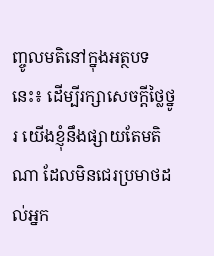ញ្ចូលមតិនៅក្នុងអត្ថបទនេះ៖ ដើម្បីរក្សាសេចក្ដីថ្លៃថ្នូរ យើងខ្ញុំនឹងផ្សាយតែមតិណា ដែលមិនជេរប្រមាថដល់អ្នក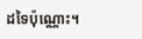ដទៃប៉ុណ្ណោះ។